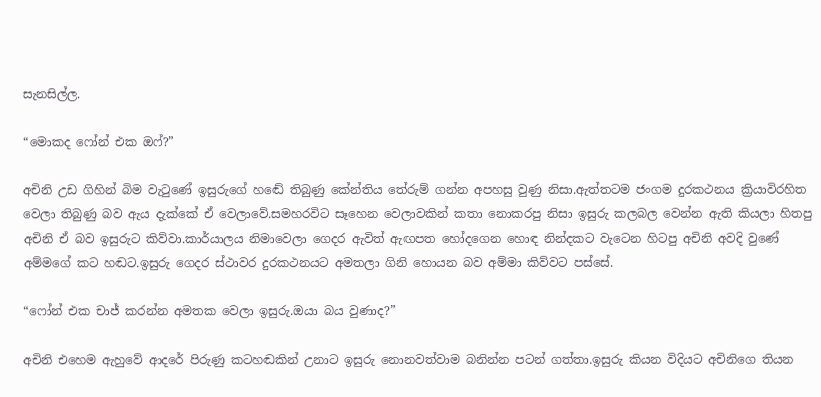සැනසිල්ල.

“මොකද ෆෝන් එක ඔෆ්?”

අචිනි උඩ ගිහින් බිම වැටුණේ ඉසුරුගේ හඬේ තිබුණු කේන්තිය තේරුම් ගන්න අපහසු වුණු නිසා.ඇත්තටම ජංගම දුරකථනය ක්‍රියාවිරහිත වෙලා තිබුණු බව ඇය දැක්කේ ඒ වෙලාවේ.සමහරවිට සෑහෙන වෙලාවකින් කතා නොකරපු නිසා ඉසුරු කලබල වෙන්න ඇති කියලා හිතපු අචිනි ඒ බව ඉසුරුට කිව්වා.කාර්යාලය නිමාවෙලා ගෙදර ඇවිත් ඇඟපත හෝදගෙන හොඳ නින්දකට වැටෙන හිටපු අචිනි අවදි වුණේ අම්මගේ කට හඬට.ඉසුරු ගෙදර ස්ථාවර දුරකථනයට අමතලා ගිනි හොයන බව අම්මා කිව්වට පස්සේ.

“ෆෝන් එක චාජ් කරන්න අමතක වෙලා ඉසුරු.ඔයා බය වුණාද?”

අචිනි එහෙම ඇහුවේ ආදරේ පිරුණු කටහඬකින් උනාට ඉසුරු නොනවත්වාම බනින්න පටන් ගත්තා.ඉසුරු කියන විදියට අචිනිගෙ තියන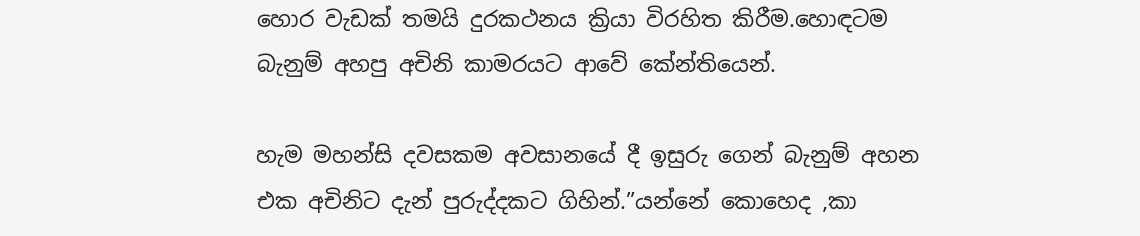හොර වැඩක් තමයි දුරකථනය ක්‍රියා විරහිත කිරීම.හොඳටම බැනුම් අහපු අචිනි කාමරයට ආවේ කේන්තියෙන්.

හැම මහන්සි දවසකම අවසානයේ දී ඉසුරු ගෙන් බැනුම් අහන එක අචිනිට දැන් පුරුද්දකට ගිහින්.”යන්නේ කොහෙද ,කා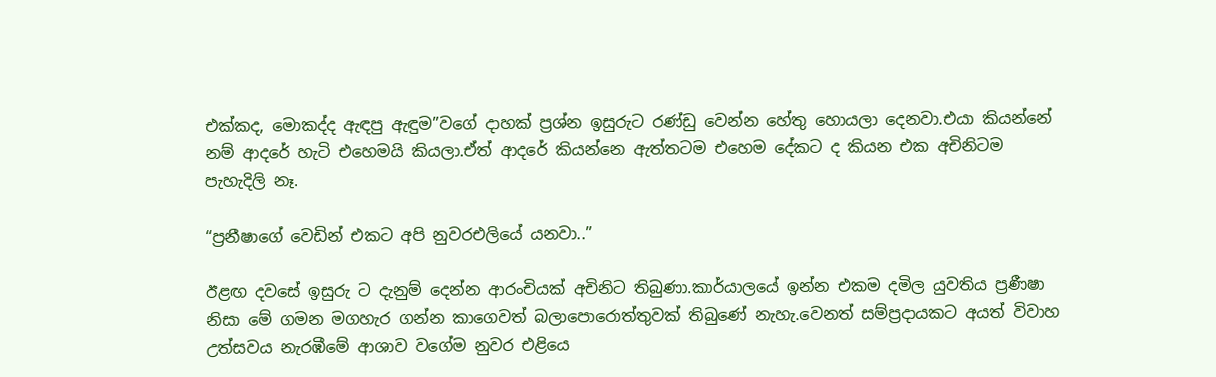එක්කද, මොකද්ද ඇඳපු ඇඳුම”වගේ දාහක් ප්‍රශ්න ඉසුරුට රණ්ඩු වෙන්න හේතු හොයලා දෙනවා.එයා කියන්නේ නම් ආදරේ හැටි එහෙමයි කියලා.ඒත් ආදරේ කියන්නෙ ඇත්තටම එහෙම දේකට ද කියන එක අචිනිටම පැහැදිලි නෑ.

“ප්‍රනීෂාගේ වෙඩින් එකට අපි නුවරඑලියේ යනවා..”

ඊළඟ දවසේ ඉසුරු ට දැනුම් දෙන්න ආරංචියක් අචිනිට තිබුණා.කාර්යාලයේ ඉන්න එකම දමිල යුවතිය ප්‍රණීෂා නිසා මේ ගමන මගහැර ගන්න කාගෙවත් බලාපොරොත්තුවක් තිබුණේ නැහැ.වෙනත් සම්ප්‍රදායකට අයත් විවාහ උත්සවය නැරඹීමේ ආශාව වගේම නුවර එළියෙ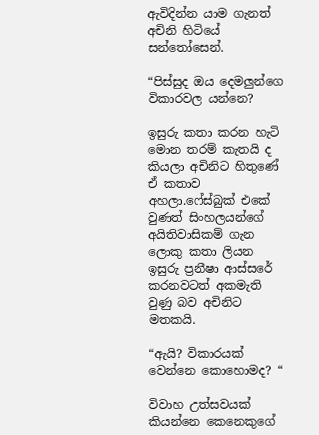ඇවිදින්න යාම ගැනත් අචිනි හිටියේ සන්තෝසෙන්.

“පිස්සුද ඔය දෙමලුන්ගෙ විකාරවල යන්නෙ?

ඉසුරු කතා කරන හැටි මොන තරම් කැතයි ද කියලා අචිනිට හිතුණේ ඒ කතාව අහලා.ෆේස්බුක් එකේ වුණත් සිංහලයන්ගේ අයිතිවාසිකම් ගැන ලොකු කතා ලියන ඉසුරු ප්‍රනීෂා ආස්සරේ කරනවටත් අකමැති වුණු බව අචිනිට මතකයි.

“ඇයි? විකාරයක් වෙන්නෙ කොහොමද? “

විවාහ උත්සවයක් කියන්නෙ කෙනෙකුගේ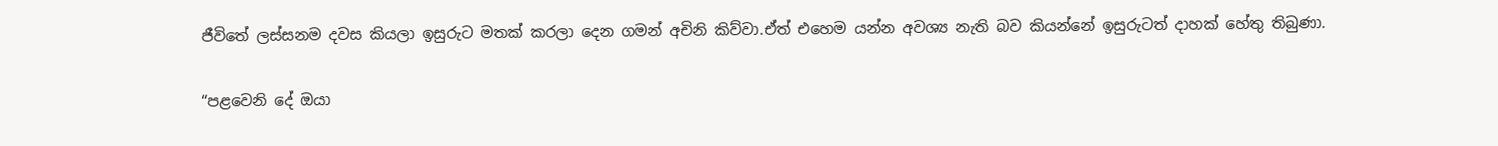ජීවිතේ ලස්සනම දවස කියලා ඉසුරුට මතක් කරලා දෙන ගමන් අචිනි කිව්වා.ඒත් එහෙම යන්න අවශ්‍ය නැති බව කියන්නේ ඉසුරුටත් දාහක් හේතු තිබුණා.

“පළවෙනි දේ ඔයා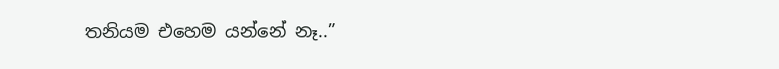තනියම එහෙම යන්නේ නෑ..”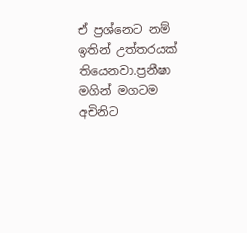ඒ ප්‍රශ්නෙට නම් ඉතින් උත්තරයක් තියෙනවා.ප්‍රනීෂා මගින් මගටම අචිනිට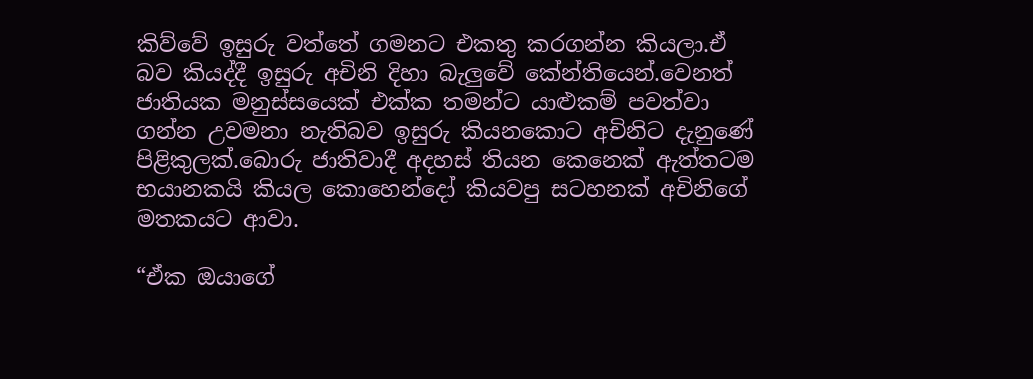කිව්වේ ඉසුරු වත්තේ ගමනට එකතු කරගන්න කියලා.ඒ බව කියද්දී ඉසුරු අචිනි දිහා බැලුවේ කේන්තියෙන්.වෙනත් ජාතියක මනුස්සයෙක් එක්ක තමන්ට යාළුකම් පවත්වා ගන්න උවමනා නැතිබව ඉසුරු කියනකොට අචිනිට දැනුණේ පිළිකුලක්.බොරු ජාතිවාදී අදහස් තියන කෙනෙක් ඇත්තටම භයානකයි කියල කොහෙන්දෝ කියවපු සටහනක් අචිනිගේ මතකයට ආවා.

“ඒක ඔයාගේ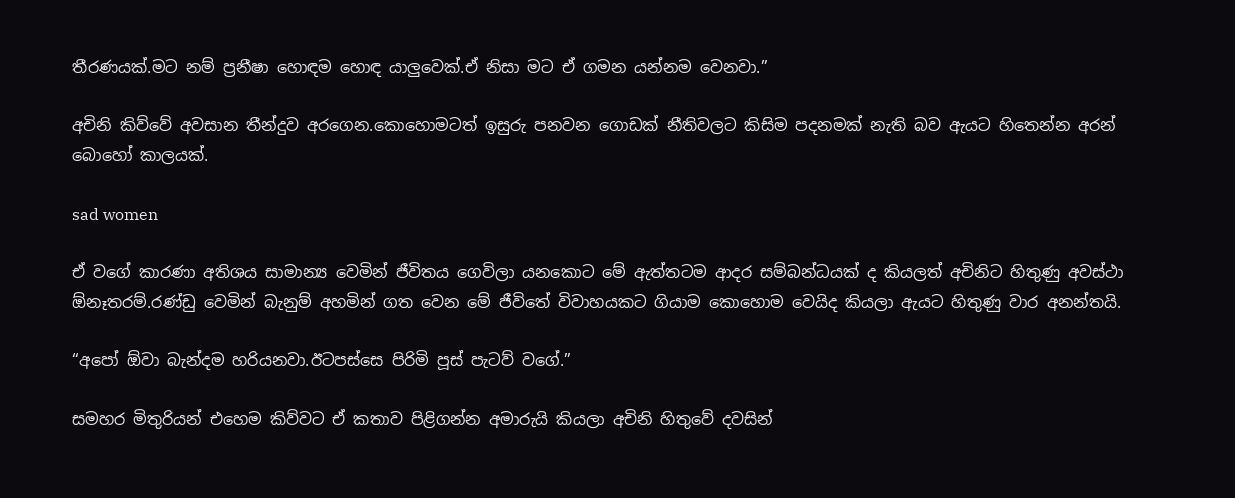තීරණයක්.මට නම් ප්‍රනීෂා හොඳම හොඳ යාලුවෙක්.ඒ නිසා මට ඒ ගමන යන්නම වෙනවා.”

අචිනි කිව්වේ අවසාන තීන්දුව අරගෙන.කොහොමටත් ඉසුරු පනවන ගොඩක් නීතිවලට කිසිම පදනමක් නැති බව ඇයට හිතෙන්න අරන් බොහෝ කාලයක්.

sad women

ඒ වගේ කාරණා අතිශය සාමාන්‍ය වෙමින් ජීවිතය ගෙවිලා යනකොට මේ ඇත්තටම ආදර සම්බන්ධයක් ද කියලත් අචිනිට හිතුණු අවස්ථා ඕනෑතරම්.රණ්ඩු වෙමින් බැනුම් අහමින් ගත වෙන මේ ජීවිතේ විවාහයකට ගියාම කොහොම වෙයිද කියලා ඇයට හිතුණු වාර අනන්තයි.

“අපෝ ඕවා බැන්දම හරියනවා.ඊටපස්සෙ පිරිමි පූස් පැටව් වගේ.”

සමහර මිතුරියන් එහෙම කිව්වට ඒ කතාව පිළිගන්න අමාරුයි කියලා අචිනි හිතුවේ දවසින්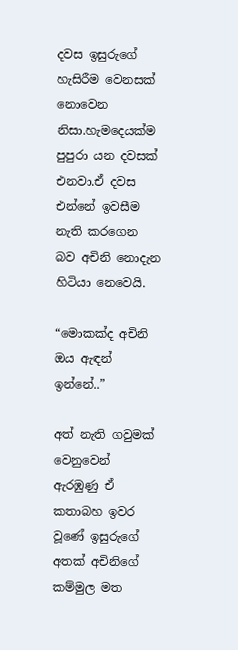දවස ඉසුරුගේ හැසිරීම වෙනසක් නොවෙන නිසා.හැමදෙයක්ම පුපුරා යන දවසක් එනවා.ඒ දවස එන්නේ ඉවසීම නැති කරගෙන බව අචිනි නොදැන හිටියා නෙවෙයි.

“මොකක්ද අචිනි ඔය ඇඳන් ඉන්නේ..”

අත් නැති ගවුමක් වෙනුවෙන් ඇරඹුණු ඒ කතාබහ ඉවර වූණේ ඉසුරුගේ අතක් අචිනිගේ කම්මුල මත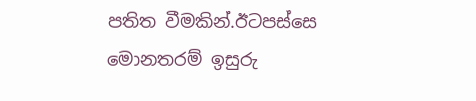පතිත වීමකින්.ඊටපස්සෙ මොනතරම් ඉසුරු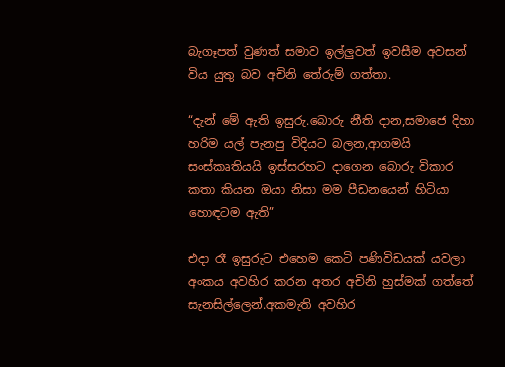බැගෑපත් වුණත් සමාව ඉල්ලුවත් ඉවසීම අවසන් විය යුතු බව අචිනි තේරුම් ගත්තා.

“දැන් මේ ඇති ඉසුරු.බොරු නීති දාන,සමාජෙ දිහා හරිම යල් පැනපු විදියට බලන,ආගමයි සංස්කෘතියයි ඉස්සරහට දාගෙන බොරු විකාර කතා කියන ඔයා නිසා මම පීඩනයෙන් හිටියා හොඳටම ඇති”

එදා රෑ ඉසුරුට එහෙම කෙටි පණිවිඩයක් යවලා අංකය අවහිර කරන අතර අචිනි හුස්මක් ගත්තේ සැනසිල්ලෙන්.අකමැති අවහිර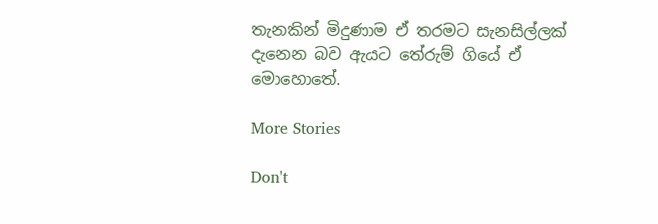තැනකින් මිදුණාම ඒ තරමට සැනසිල්ලක් දැනෙන බව ඇයට තේරුම් ගියේ ඒ මොහොතේ.

More Stories

Don't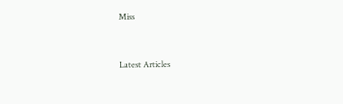Miss


Latest Articles